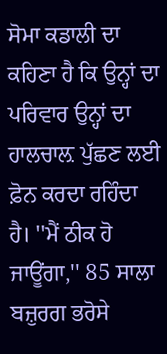ਸੋਮਾ ਕਡਾਲੀ ਦਾ ਕਹਿਣਾ ਹੈ ਕਿ ਉਨ੍ਹਾਂ ਦਾ ਪਰਿਵਾਰ ਉਨ੍ਹਾਂ ਦਾ ਹਾਲਚਾਲ਼ ਪੁੱਛਣ ਲਈ ਫ਼ੋਨ ਕਰਦਾ ਰਹਿੰਦਾ ਹੈ। ''ਮੈਂ ਠੀਕ ਹੋ ਜਾਊਂਗਾ,'' 85 ਸਾਲਾ ਬਜ਼ੁਰਗ ਭਰੋਸੇ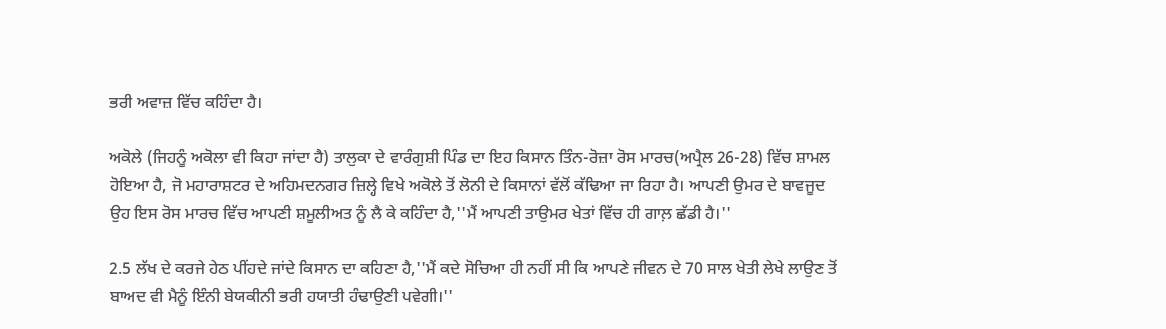ਭਰੀ ਅਵਾਜ਼ ਵਿੱਚ ਕਹਿੰਦਾ ਹੈ।

ਅਕੋਲੇ (ਜਿਹਨੂੰ ਅਕੋਲਾ ਵੀ ਕਿਹਾ ਜਾਂਦਾ ਹੈ) ਤਾਲੁਕਾ ਦੇ ਵਾਰੰਗੁਸ਼ੀ ਪਿੰਡ ਦਾ ਇਹ ਕਿਸਾਨ ਤਿੰਨ-ਰੋਜ਼ਾ ਰੋਸ ਮਾਰਚ(ਅਪ੍ਰੈਲ 26-28) ਵਿੱਚ ਸ਼ਾਮਲ ਹੋਇਆ ਹੈ, ਜੋ ਮਹਾਰਾਸ਼ਟਰ ਦੇ ਅਹਿਮਦਨਗਰ ਜ਼ਿਲ੍ਹੇ ਵਿਖੇ ਅਕੋਲੇ ਤੋਂ ਲੋਨੀ ਦੇ ਕਿਸਾਨਾਂ ਵੱਲੋਂ ਕੱਢਿਆ ਜਾ ਰਿਹਾ ਹੈ। ਆਪਣੀ ਉਮਰ ਦੇ ਬਾਵਜੂਦ ਉਹ ਇਸ ਰੋਸ ਮਾਰਚ ਵਿੱਚ ਆਪਣੀ ਸ਼ਮੂਲੀਅਤ ਨੂੰ ਲੈ ਕੇ ਕਹਿੰਦਾ ਹੈ,''ਮੈਂ ਆਪਣੀ ਤਾਉਮਰ ਖੇਤਾਂ ਵਿੱਚ ਹੀ ਗਾਲ਼ ਛੱਡੀ ਹੈ।''

2.5 ਲੱਖ ਦੇ ਕਰਜੇ ਹੇਠ ਪੀਂਹਦੇ ਜਾਂਦੇ ਕਿਸਾਨ ਦਾ ਕਹਿਣਾ ਹੈ,''ਮੈਂ ਕਦੇ ਸੋਚਿਆ ਹੀ ਨਹੀਂ ਸੀ ਕਿ ਆਪਣੇ ਜੀਵਨ ਦੇ 70 ਸਾਲ ਖੇਤੀ ਲੇਖੇ ਲਾਉਣ ਤੋਂ ਬਾਅਦ ਵੀ ਮੈਨੂੰ ਇੰਨੀ ਬੇਯਕੀਨੀ ਭਰੀ ਹਯਾਤੀ ਹੰਢਾਉਣੀ ਪਵੇਗੀ।''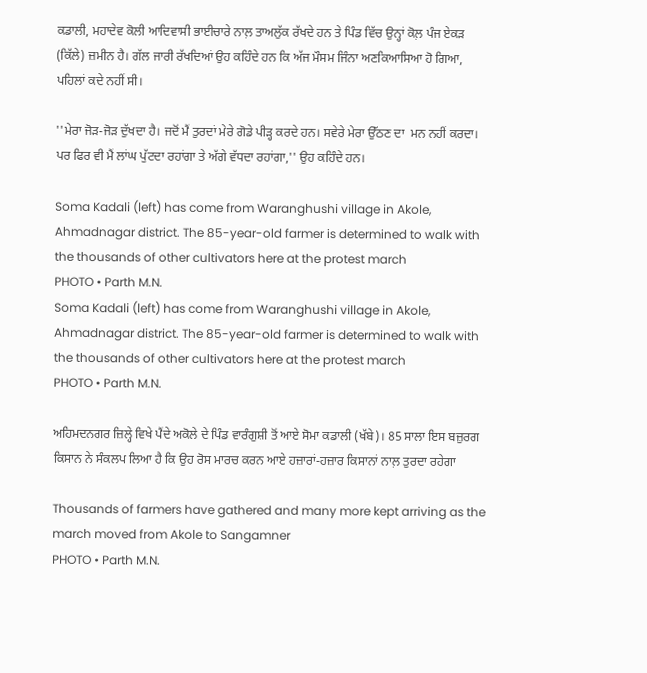ਕਡਾਲੀ, ਮਹਾਦੇਵ ਕੋਲੀ ਆਦਿਵਾਸੀ ਭਾਈਚਾਰੇ ਨਾਲ਼ ਤਾਅਲੁੱਕ ਰੱਖਦੇ ਹਨ ਤੇ ਪਿੰਡ ਵਿੱਚ ਉਨ੍ਹਾਂ ਕੋਲ਼ ਪੰਜ ਏਕੜ (ਕਿੱਲੇ) ਜ਼ਮੀਨ ਹੈ। ਗੱਲ ਜਾਰੀ ਰੱਖਦਿਆਂ ਉਹ ਕਹਿੰਦੇ ਹਨ ਕਿ ਅੱਜ ਮੌਸਮ ਜਿੰਨਾ ਅਣਕਿਆਸਿਆ ਹੋ ਗਿਆ, ਪਹਿਲਾਂ ਕਦੇ ਨਹੀਂ ਸੀ।

''ਮੇਰਾ ਜੋੜ-ਜੋੜ ਦੁੱਖਦਾ ਹੈ। ਜਦੋਂ ਮੈਂ ਤੁਰਦਾਂ ਮੇਰੇ ਗੋਡੇ ਪੀੜ੍ਹ ਕਰਦੇ ਹਨ। ਸਵੇਰੇ ਮੇਰਾ ਉੱਠਣ ਦਾ  ਮਨ ਨਹੀਂ ਕਰਦਾ। ਪਰ ਫਿਰ ਵੀ ਮੈਂ ਲਾਂਘ ਪੁੱਟਦਾ ਰਹਾਂਗਾ ਤੇ ਅੱਗੇ ਵੱਧਦਾ ਰਹਾਂਗਾ,'' ਉਹ ਕਹਿੰਦੇ ਹਨ।

Soma Kadali (left) has come from Waranghushi village in Akole, Ahmadnagar district. The 85-year-old farmer is determined to walk with the thousands of other cultivators here at the protest march
PHOTO • Parth M.N.
Soma Kadali (left) has come from Waranghushi village in Akole, Ahmadnagar district. The 85-year-old farmer is determined to walk with the thousands of other cultivators here at the protest march
PHOTO • Parth M.N.

ਅਹਿਮਦਨਗਰ ਜ਼ਿਲ੍ਹੇ ਵਿਖੇ ਪੈਂਦੇ ਅਕੋਲੇ ਦੇ ਪਿੰਡ ਵਾਰੰਗੁਸ਼ੀ ਤੋਂ ਆਏ ਸੋਮਾ ਕਡਾਲੀ (ਖੱਬੇ)। 85 ਸਾਲਾ ਇਸ ਬਜ਼ੁਰਗ ਕਿਸਾਨ ਨੇ ਸੰਕਲਪ ਲਿਆ ਹੈ ਕਿ ਉਹ ਰੋਸ ਮਾਰਚ ਕਰਨ ਆਏ ਹਜ਼ਾਰਾਂ-ਹਜ਼ਾਰ ਕਿਸਾਨਾਂ ਨਾਲ਼ ਤੁਰਦਾ ਰਹੇਗਾ

Thousands of farmers have gathered and many more kept arriving as the march moved from Akole to Sangamner
PHOTO • Parth M.N.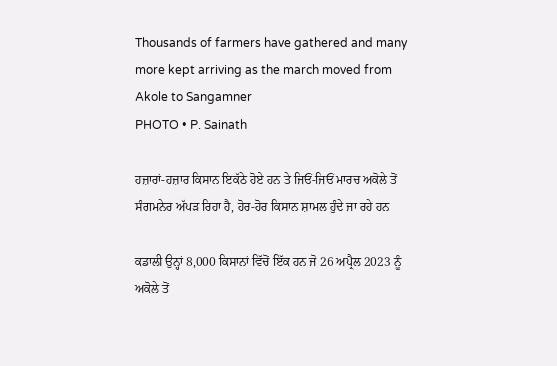Thousands of farmers have gathered and many more kept arriving as the march moved from Akole to Sangamner
PHOTO • P. Sainath

ਹਜ਼ਾਰਾਂ-ਹਜ਼ਾਰ ਕਿਸਾਨ ਇਕੱਠੇ ਹੋਏ ਹਨ ਤੇ ਜਿਓਂ-ਜਿਓਂ ਮਾਰਚ ਅਕੋਲੇ ਤੋਂ ਸੰਗਮਨੇਰ ਅੱਪੜ ਰਿਹਾ ਹੈ, ਹੋਰ-ਹੋਰ ਕਿਸਾਨ ਸ਼ਾਮਲ ਹੁੰਦੇ ਜਾ ਰਹੇ ਹਨ

ਕਡਾਲੀ ਉਨ੍ਹਾਂ 8,000 ਕਿਸਾਨਾਂ ਵਿੱਚੋਂ ਇੱਕ ਹਨ ਜੋ 26 ਅਪ੍ਰੈਲ 2023 ਨੂੰ ਅਕੋਲੇ ਤੋਂ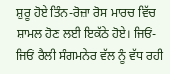ਸ਼ੁਰੂ ਹੋਏ ਤਿੰਨ-ਰੋਜ਼ਾ ਰੋਸ ਮਾਰਚ ਵਿੱਚ ਸ਼ਾਮਲ ਹੋਣ ਲਈ ਇਕੱਠੇ ਹੋਏ। ਜਿਓਂ-ਜਿਓਂ ਰੈਲੀ ਸੰਗਮਨੇਰ ਵੱਲ ਨੂੰ ਵੱਧ ਰਹੀ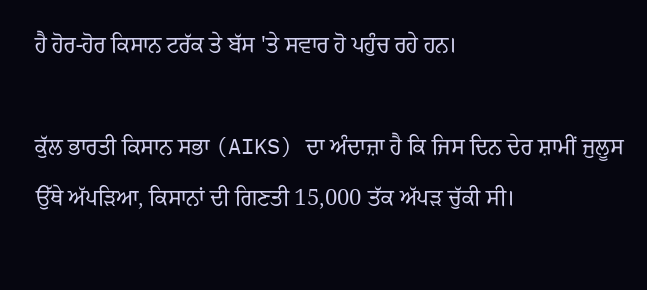ਹੈ ਹੋਰ-ਹੋਰ ਕਿਸਾਨ ਟਰੱਕ ਤੇ ਬੱਸ 'ਤੇ ਸਵਾਰ ਹੋ ਪਹੁੰਚ ਰਹੇ ਹਨ।

ਕੁੱਲ ਭਾਰਤੀ ਕਿਸਾਨ ਸਭਾ (AIKS) ਦਾ ਅੰਦਾਜ਼ਾ ਹੈ ਕਿ ਜਿਸ ਦਿਨ ਦੇਰ ਸ਼ਾਮੀਂ ਜੁਲੂਸ ਉੱਥੇ ਅੱਪੜਿਆ, ਕਿਸਾਨਾਂ ਦੀ ਗਿਣਤੀ 15,000 ਤੱਕ ਅੱਪੜ ਚੁੱਕੀ ਸੀ।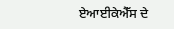ਏਆਈਕੇਐੱਸ ਦੇ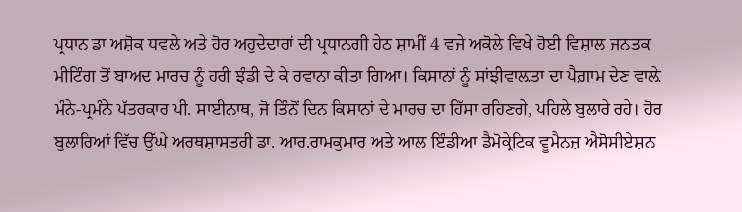ਪ੍ਰਧਾਨ ਡਾ ਅਸ਼ੋਕ ਧਵਲੇ ਅਤੇ ਹੋਰ ਅਹੁਦੇਦਾਰਾਂ ਦੀ ਪ੍ਰਧਾਨਗੀ ਹੇਠ ਸ਼ਾਮੀਂ 4 ਵਜੇ ਅਕੋਲੇ ਵਿਖੇ ਹੋਈ ਵਿਸ਼ਾਲ ਜਨਤਕ ਮੀਟਿੰਗ ਤੋਂ ਬਾਅਦ ਮਾਰਚ ਨੂੰ ਹਰੀ ਝੰਡੀ ਦੇ ਕੇ ਰਵਾਨਾ ਕੀਤਾ ਗਿਆ। ਕਿਸਾਨਾਂ ਨੂੰ ਸਾਂਝੀਵਾਲ਼ਤਾ ਦਾ ਪੈਗ਼ਾਮ ਦੇਣ ਵਾਲ਼ੇ ਮੰਨੇ-ਪ੍ਰਮੰਨੇ ਪੱਤਰਕਾਰ ਪੀ. ਸਾਈਨਾਥ, ਜੋ ਤਿੰਨੋਂ ਦਿਨ ਕਿਸਾਨਾਂ ਦੇ ਮਾਰਚ ਦਾ ਹਿੱਸਾ ਰਹਿਣਗੇ, ਪਹਿਲੇ ਬੁਲਾਰੇ ਰਹੇ। ਹੋਰ ਬੁਲਾਰਿਆਂ ਵਿੱਚ ਉੱਘੇ ਅਰਥਸ਼ਾਸਤਰੀ ਡਾ. ਆਰ.ਰਾਮਕੁਮਾਰ ਅਤੇ ਆਲ ਇੰਡੀਆ ਡੈਮੋਕ੍ਰੇਟਿਕ ਵੂਮੈਨਜ਼ ਐਸੋਸੀਏਸ਼ਨ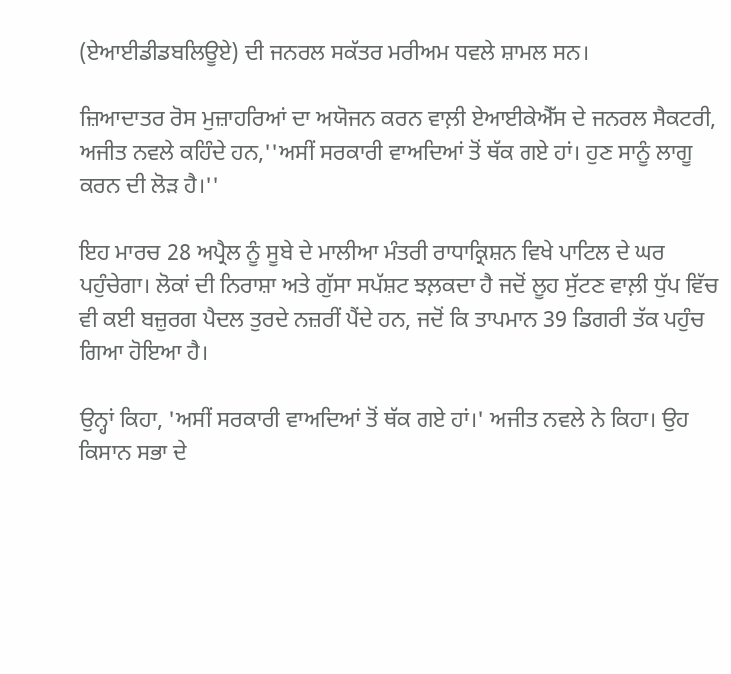(ਏਆਈਡੀਡਬਲਿਊਏ) ਦੀ ਜਨਰਲ ਸਕੱਤਰ ਮਰੀਅਮ ਧਵਲੇ ਸ਼ਾਮਲ ਸਨ।

ਜ਼ਿਆਦਾਤਰ ਰੋਸ ਮੁਜ਼ਾਹਰਿਆਂ ਦਾ ਅਯੋਜਨ ਕਰਨ ਵਾਲ਼ੀ ਏਆਈਕੇਐੱਸ ਦੇ ਜਨਰਲ ਸੈਕਟਰੀ, ਅਜੀਤ ਨਵਲੇ ਕਹਿੰਦੇ ਹਨ,''ਅਸੀਂ ਸਰਕਾਰੀ ਵਾਅਦਿਆਂ ਤੋਂ ਥੱਕ ਗਏ ਹਾਂ। ਹੁਣ ਸਾਨੂੰ ਲਾਗੂ ਕਰਨ ਦੀ ਲੋੜ ਹੈ।''

ਇਹ ਮਾਰਚ 28 ਅਪ੍ਰੈਲ ਨੂੰ ਸੂਬੇ ਦੇ ਮਾਲੀਆ ਮੰਤਰੀ ਰਾਧਾਕ੍ਰਿਸ਼ਨ ਵਿਖੇ ਪਾਟਿਲ ਦੇ ਘਰ ਪਹੁੰਚੇਗਾ। ਲੋਕਾਂ ਦੀ ਨਿਰਾਸ਼ਾ ਅਤੇ ਗੁੱਸਾ ਸਪੱਸ਼ਟ ਝਲ਼ਕਦਾ ਹੈ ਜਦੋਂ ਲੂਹ ਸੁੱਟਣ ਵਾਲ਼ੀ ਧੁੱਪ ਵਿੱਚ ਵੀ ਕਈ ਬਜ਼ੁਰਗ ਪੈਦਲ ਤੁਰਦੇ ਨਜ਼ਰੀਂ ਪੈਂਦੇ ਹਨ, ਜਦੋਂ ਕਿ ਤਾਪਮਾਨ 39 ਡਿਗਰੀ ਤੱਕ ਪਹੁੰਚ ਗਿਆ ਹੋਇਆ ਹੈ।

ਉਨ੍ਹਾਂ ਕਿਹਾ, 'ਅਸੀਂ ਸਰਕਾਰੀ ਵਾਅਦਿਆਂ ਤੋਂ ਥੱਕ ਗਏ ਹਾਂ।' ਅਜੀਤ ਨਵਲੇ ਨੇ ਕਿਹਾ। ਉਹ ਕਿਸਾਨ ਸਭਾ ਦੇ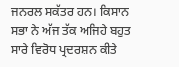ਜਨਰਲ ਸਕੱਤਰ ਹਨ। ਕਿਸਾਨ ਸਭਾ ਨੇ ਅੱਜ ਤੱਕ ਅਜਿਹੇ ਬਹੁਤ ਸਾਰੇ ਵਿਰੋਧ ਪ੍ਰਦਰਸ਼ਨ ਕੀਤੇ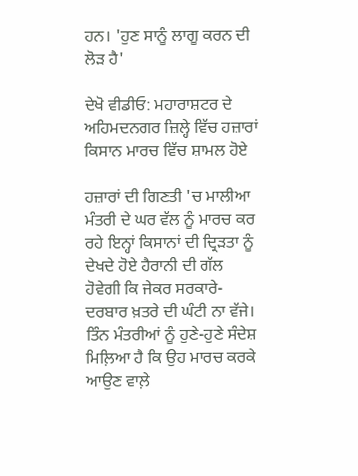ਹਨ। 'ਹੁਣ ਸਾਨੂੰ ਲਾਗੂ ਕਰਨ ਦੀ ਲੋੜ ਹੈ'

ਦੇਖੋ ਵੀਡੀਓ: ਮਹਾਰਾਸ਼ਟਰ ਦੇ ਅਹਿਮਦਨਗਰ ਜ਼ਿਲ੍ਹੇ ਵਿੱਚ ਹਜ਼ਾਰਾਂ ਕਿਸਾਨ ਮਾਰਚ ਵਿੱਚ ਸ਼ਾਮਲ ਹੋਏ

ਹਜ਼ਾਰਾਂ ਦੀ ਗਿਣਤੀ 'ਚ ਮਾਲੀਆ ਮੰਤਰੀ ਦੇ ਘਰ ਵੱਲ ਨੂੰ ਮਾਰਚ ਕਰ ਰਹੇ ਇਨ੍ਹਾਂ ਕਿਸਾਨਾਂ ਦੀ ਦ੍ਰਿੜਤਾ ਨੂੰ ਦੇਖਦੇ ਹੋਏ ਹੈਰਾਨੀ ਦੀ ਗੱਲ ਹੋਵੇਗੀ ਕਿ ਜੇਕਰ ਸਰਕਾਰੇ-ਦਰਬਾਰ ਖ਼ਤਰੇ ਦੀ ਘੰਟੀ ਨਾ ਵੱਜੇ। ਤਿੰਨ ਮੰਤਰੀਆਂ ਨੂੰ ਹੁਣੇ-ਹੁਣੇ ਸੰਦੇਸ਼ ਮਿਲ਼ਿਆ ਹੈ ਕਿ ਉਹ ਮਾਰਚ ਕਰਕੇ ਆਉਣ ਵਾਲ਼ੇ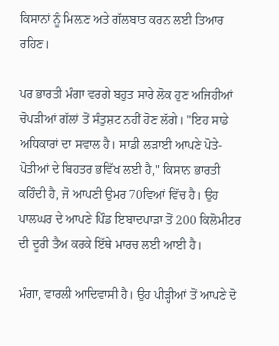ਕਿਸਾਨਾਂ ਨੂੰ ਮਿਲ਼ਣ ਅਤੇ ਗੱਲਬਾਤ ਕਰਨ ਲਈ ਤਿਆਰ ਰਹਿਣ।

ਪਰ ਭਾਰਤੀ ਮੰਗਾ ਵਰਗੇ ਬਹੁਤ ਸਾਰੇ ਲੋਕ ਹੁਣ ਅਜਿਹੀਆਂ ਚੋਪੜੀਆਂ ਗੱਲਾਂ ਤੋਂ ਸੰਤੁਸ਼ਟ ਨਹੀਂ ਹੋਣ ਲੱਗੇ। "ਇਹ ਸਾਡੇ ਅਧਿਕਾਰਾਂ ਦਾ ਸਵਾਲ ਹੈ। ਸਾਡੀ ਲੜਾਈ ਆਪਣੇ ਪੋਤੇ-ਪੋਤੀਆਂ ਦੇ ਬਿਹਤਰ ਭਵਿੱਖ ਲਈ ਹੈ," ਕਿਸਾਨ ਭਾਰਤੀ ਕਹਿੰਦੀ ਹੈ, ਜੋ ਆਪਣੀ ਉਮਰ 70ਵਿਆਂ ਵਿੱਚ ਹੈ। ਉਹ ਪਾਲਘਰ ਦੇ ਆਪਣੇ ਪਿੰਡ ਇਬਾਦਪਾੜਾ ਤੋਂ 200 ਕਿਲੋਮੀਟਰ ਦੀ ਦੂਰੀ ਤੈਅ ਕਰਕੇ ਇੱਥੇ ਮਾਰਚ ਲਈ ਆਈ ਹੈ।

ਮੰਗਾ, ਵਾਰਲੀ ਆਦਿਵਾਸੀ ਹੈ। ਉਹ ਪੀੜ੍ਹੀਆਂ ਤੋਂ ਆਪਣੇ ਦੋ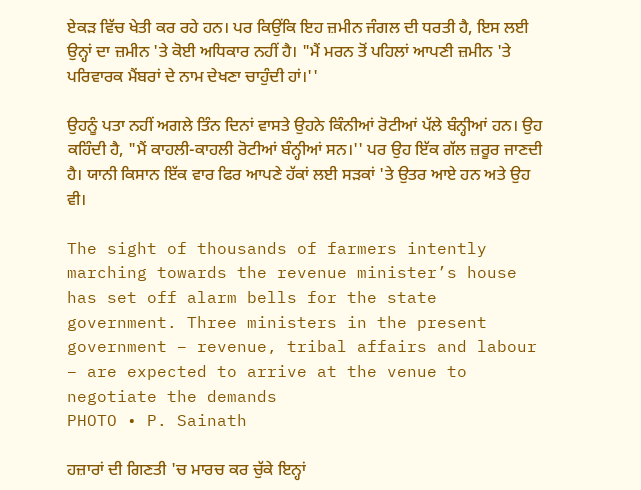ਏਕੜ ਵਿੱਚ ਖੇਤੀ ਕਰ ਰਹੇ ਹਨ। ਪਰ ਕਿਉਂਕਿ ਇਹ ਜ਼ਮੀਨ ਜੰਗਲ ਦੀ ਧਰਤੀ ਹੈ, ਇਸ ਲਈ ਉਨ੍ਹਾਂ ਦਾ ਜ਼ਮੀਨ 'ਤੇ ਕੋਈ ਅਧਿਕਾਰ ਨਹੀਂ ਹੈ। "ਮੈਂ ਮਰਨ ਤੋਂ ਪਹਿਲਾਂ ਆਪਣੀ ਜ਼ਮੀਨ 'ਤੇ ਪਰਿਵਾਰਕ ਮੈਂਬਰਾਂ ਦੇ ਨਾਮ ਦੇਖਣਾ ਚਾਹੁੰਦੀ ਹਾਂ।''

ਉਹਨੂੰ ਪਤਾ ਨਹੀਂ ਅਗਲੇ ਤਿੰਨ ਦਿਨਾਂ ਵਾਸਤੇ ਉਹਨੇ ਕਿੰਨੀਆਂ ਰੋਟੀਆਂ ਪੱਲੇ ਬੰਨ੍ਹੀਆਂ ਹਨ। ਉਹ ਕਹਿੰਦੀ ਹੈ, "ਮੈਂ ਕਾਹਲੀ-ਕਾਹਲੀ ਰੋਟੀਆਂ ਬੰਨ੍ਹੀਆਂ ਸਨ।'' ਪਰ ਉਹ ਇੱਕ ਗੱਲ ਜ਼ਰੂਰ ਜਾਣਦੀ ਹੈ। ਯਾਨੀ ਕਿਸਾਨ ਇੱਕ ਵਾਰ ਫਿਰ ਆਪਣੇ ਹੱਕਾਂ ਲਈ ਸੜਕਾਂ 'ਤੇ ਉਤਰ ਆਏ ਹਨ ਅਤੇ ਉਹ ਵੀ।

The sight of thousands of farmers intently marching towards the revenue minister’s house has set off alarm bells for the state government. Three ministers in the present government – revenue, tribal affairs and labour – are expected to arrive at the venue to negotiate the demands
PHOTO • P. Sainath

ਹਜ਼ਾਰਾਂ ਦੀ ਗਿਣਤੀ 'ਚ ਮਾਰਚ ਕਰ ਚੁੱਕੇ ਇਨ੍ਹਾਂ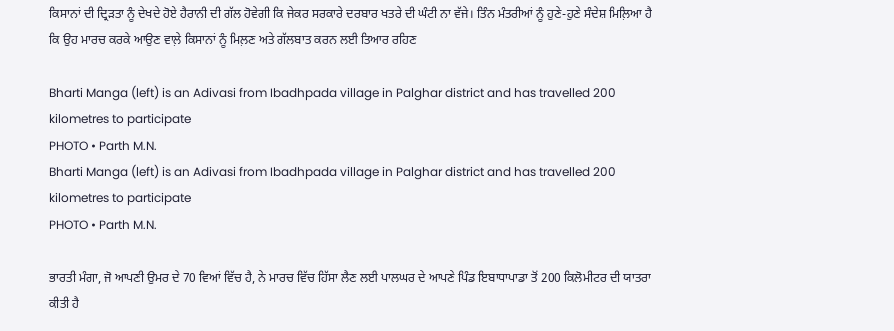ਕਿਸਾਨਾਂ ਦੀ ਦ੍ਰਿੜਤਾ ਨੂੰ ਦੇਖਦੇ ਹੋਏ ਹੈਰਾਨੀ ਦੀ ਗੱਲ ਹੋਵੇਗੀ ਕਿ ਜੇਕਰ ਸਰਕਾਰੇ ਦਰਬਾਰ ਖਤਰੇ ਦੀ ਘੰਟੀ ਨਾ ਵੱਜੇ। ਤਿੰਨ ਮੰਤਰੀਆਂ ਨੂੰ ਹੁਣੇ-ਹੁਣੇ ਸੰਦੇਸ਼ ਮਿਲ਼ਿਆ ਹੈ ਕਿ ਉਹ ਮਾਰਚ ਕਰਕੇ ਆਉਣ ਵਾਲ਼ੇ ਕਿਸਾਨਾਂ ਨੂੰ ਮਿਲ਼ਣ ਅਤੇ ਗੱਲਬਾਤ ਕਰਨ ਲਈ ਤਿਆਰ ਰਹਿਣ

Bharti Manga (left) is an Adivasi from Ibadhpada village in Palghar district and has travelled 200 kilometres to participate
PHOTO • Parth M.N.
Bharti Manga (left) is an Adivasi from Ibadhpada village in Palghar district and has travelled 200 kilometres to participate
PHOTO • Parth M.N.

ਭਾਰਤੀ ਮੰਗਾ, ਜੋ ਆਪਣੀ ਉਮਰ ਦੇ 70 ਵਿਆਂ ਵਿੱਚ ਹੈ, ਨੇ ਮਾਰਚ ਵਿੱਚ ਹਿੱਸਾ ਲੈਣ ਲਈ ਪਾਲਘਰ ਦੇ ਆਪਣੇ ਪਿੰਡ ਇਬਾਧਾਪਾਡਾ ਤੋਂ 200 ਕਿਲੋਮੀਟਰ ਦੀ ਯਾਤਰਾ ਕੀਤੀ ਹੈ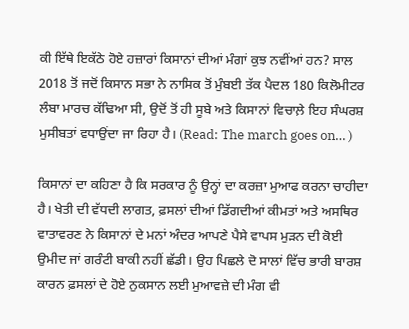ਕੀ ਇੱਥੇ ਇਕੱਠੇ ਹੋਏ ਹਜ਼ਾਰਾਂ ਕਿਸਾਨਾਂ ਦੀਆਂ ਮੰਗਾਂ ਕੁਝ ਨਵੀਂਆਂ ਹਨ? ਸਾਲ 2018 ਤੋਂ ਜਦੋਂ ਕਿਸਾਨ ਸਭਾ ਨੇ ਨਾਸਿਕ ਤੋਂ ਮੁੰਬਈ ਤੱਕ ਪੈਦਲ 180 ਕਿਲੋਮੀਟਰ ਲੰਬਾ ਮਾਰਚ ਕੱਢਿਆ ਸੀ, ਉਦੋਂ ਤੋਂ ਹੀ ਸੂਬੇ ਅਤੇ ਕਿਸਾਨਾਂ ਵਿਚਾਲ਼ੇ ਇਹ ਸੰਘਰਸ਼ ਮੁਸੀਬਤਾਂ ਵਧਾਉਂਦਾ ਜਾ ਰਿਹਾ ਹੈ। (Read: The march goes on… )

ਕਿਸਾਨਾਂ ਦਾ ਕਹਿਣਾ ਹੈ ਕਿ ਸਰਕਾਰ ਨੂੰ ਉਨ੍ਹਾਂ ਦਾ ਕਰਜ਼ਾ ਮੁਆਫ ਕਰਨਾ ਚਾਹੀਦਾ ਹੈ। ਖੇਤੀ ਦੀ ਵੱਧਦੀ ਲਾਗਤ, ਫ਼ਸਲਾਂ ਦੀਆਂ ਡਿੱਗਦੀਆਂ ਕੀਮਤਾਂ ਅਤੇ ਅਸਥਿਰ ਵਾਤਾਵਰਣ ਨੇ ਕਿਸਾਨਾਂ ਦੇ ਮਨਾਂ ਅੰਦਰ ਆਪਣੇ ਪੈਸੇ ਵਾਪਸ ਮੁੜਨ ਦੀ ਕੋਈ ਉਮੀਦ ਜਾਂ ਗਰੰਟੀ ਬਾਕੀ ਨਹੀਂ ਛੱਡੀ। ਉਹ ਪਿਛਲੇ ਦੋ ਸਾਲਾਂ ਵਿੱਚ ਭਾਰੀ ਬਾਰਸ਼ ਕਾਰਨ ਫ਼ਸਲਾਂ ਦੇ ਹੋਏ ਨੁਕਸਾਨ ਲਈ ਮੁਆਵਜ਼ੇ ਦੀ ਮੰਗ ਵੀ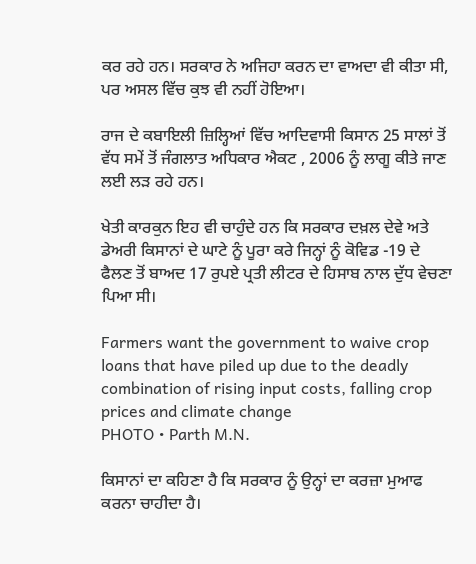ਕਰ ਰਹੇ ਹਨ। ਸਰਕਾਰ ਨੇ ਅਜਿਹਾ ਕਰਨ ਦਾ ਵਾਅਦਾ ਵੀ ਕੀਤਾ ਸੀ, ਪਰ ਅਸਲ ਵਿੱਚ ਕੁਝ ਵੀ ਨਹੀਂ ਹੋਇਆ।

ਰਾਜ ਦੇ ਕਬਾਇਲੀ ਜ਼ਿਲ੍ਹਿਆਂ ਵਿੱਚ ਆਦਿਵਾਸੀ ਕਿਸਾਨ 25 ਸਾਲਾਂ ਤੋਂ ਵੱਧ ਸਮੇਂ ਤੋਂ ਜੰਗਲਾਤ ਅਧਿਕਾਰ ਐਕਟ , 2006 ਨੂੰ ਲਾਗੂ ਕੀਤੇ ਜਾਣ ਲਈ ਲੜ ਰਹੇ ਹਨ।

ਖੇਤੀ ਕਾਰਕੁਨ ਇਹ ਵੀ ਚਾਹੁੰਦੇ ਹਨ ਕਿ ਸਰਕਾਰ ਦਖ਼ਲ ਦੇਵੇ ਅਤੇ ਡੇਅਰੀ ਕਿਸਾਨਾਂ ਦੇ ਘਾਟੇ ਨੂੰ ਪੂਰਾ ਕਰੇ ਜਿਨ੍ਹਾਂ ਨੂੰ ਕੋਵਿਡ -19 ਦੇ ਫੈਲਣ ਤੋਂ ਬਾਅਦ 17 ਰੁਪਏ ਪ੍ਰਤੀ ਲੀਟਰ ਦੇ ਹਿਸਾਬ ਨਾਲ ਦੁੱਧ ਵੇਚਣਾ ਪਿਆ ਸੀ।

Farmers want the government to waive crop loans that have piled up due to the deadly combination of rising input costs, falling crop prices and climate change
PHOTO • Parth M.N.

ਕਿਸਾਨਾਂ ਦਾ ਕਹਿਣਾ ਹੈ ਕਿ ਸਰਕਾਰ ਨੂੰ ਉਨ੍ਹਾਂ ਦਾ ਕਰਜ਼ਾ ਮੁਆਫ ਕਰਨਾ ਚਾਹੀਦਾ ਹੈ।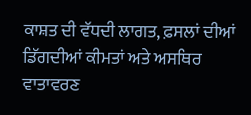ਕਾਸ਼ਤ ਦੀ ਵੱਧਦੀ ਲਾਗਤ, ਫ਼ਸਲਾਂ ਦੀਆਂ ਡਿੱਗਦੀਆਂ ਕੀਮਤਾਂ ਅਤੇ ਅਸਥਿਰ ਵਾਤਾਵਰਣ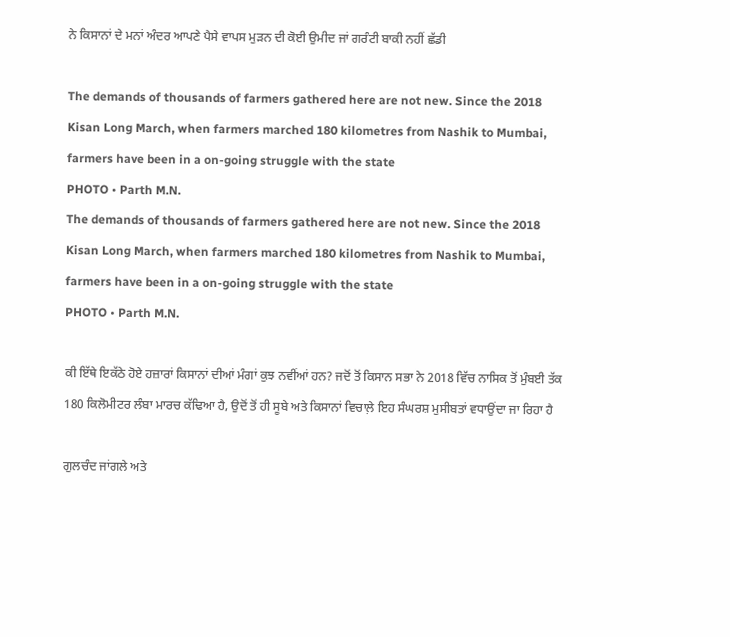ਨੇ ਕਿਸਾਨਾਂ ਦੇ ਮਨਾਂ ਅੰਦਰ ਆਪਣੇ ਪੈਸੇ ਵਾਪਸ ਮੁੜਨ ਦੀ ਕੋਈ ਉਮੀਦ ਜਾਂ ਗਰੰਟੀ ਬਾਕੀ ਨਹੀਂ ਛੱਡੀ

The demands of thousands of farmers gathered here are not new. Since the 2018 Kisan Long March, when farmers marched 180 kilometres from Nashik to Mumbai, farmers have been in a on-going struggle with the state
PHOTO • Parth M.N.
The demands of thousands of farmers gathered here are not new. Since the 2018 Kisan Long March, when farmers marched 180 kilometres from Nashik to Mumbai, farmers have been in a on-going struggle with the state
PHOTO • Parth M.N.

ਕੀ ਇੱਥੇ ਇਕੱਠੇ ਹੋਏ ਹਜ਼ਾਰਾਂ ਕਿਸਾਨਾਂ ਦੀਆਂ ਮੰਗਾਂ ਕੁਝ ਨਵੀਂਆਂ ਹਨ? ਜਦੋਂ ਤੋਂ ਕਿਸਾਨ ਸਭਾ ਨੇ 2018 ਵਿੱਚ ਨਾਸਿਕ ਤੋਂ ਮੁੰਬਈ ਤੱਕ 180 ਕਿਲੋਮੀਟਰ ਲੰਬਾ ਮਾਰਚ ਕੱਢਿਆ ਹੈ, ਉਦੋਂ ਤੋਂ ਹੀ ਸੂਬੇ ਅਤੇ ਕਿਸਾਨਾਂ ਵਿਚਾਲ਼ੇ ਇਹ ਸੰਘਰਸ਼ ਮੁਸੀਬਤਾਂ ਵਧਾਉਂਦਾ ਜਾ ਰਿਹਾ ਹੈ

ਗੁਲਚੰਦ ਜਾਂਗਲੇ ਅਤੇ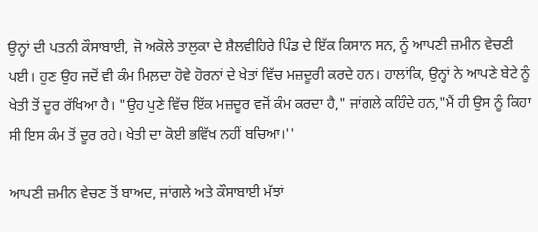ਉਨ੍ਹਾਂ ਦੀ ਪਤਨੀ ਕੌਸਾਬਾਈ, ਜੋ ਅਕੋਲੇ ਤਾਲੁਕਾ ਦੇ ਸ਼ੈਲਵੀਹਿਰੇ ਪਿੰਡ ਦੇ ਇੱਕ ਕਿਸਾਨ ਸਨ, ਨੂੰ ਆਪਣੀ ਜ਼ਮੀਨ ਵੇਚਣੀ ਪਈ। ਹੁਣ ਉਹ ਜਦੋਂ ਵੀ ਕੰਮ ਮਿਲ਼ਦਾ ਹੋਵੇ ਹੋਰਨਾਂ ਦੇ ਖੇਤਾਂ ਵਿੱਚ ਮਜ਼ਦੂਰੀ ਕਰਦੇ ਹਨ। ਹਾਲਾਂਕਿ, ਉਨ੍ਹਾਂ ਨੇ ਆਪਣੇ ਬੇਟੇ ਨੂੰ ਖੇਤੀ ਤੋਂ ਦੂਰ ਰੱਖਿਆ ਹੈ। "ਉਹ ਪੁਣੇ ਵਿੱਚ ਇੱਕ ਮਜ਼ਦੂਰ ਵਜੋਂ ਕੰਮ ਕਰਦਾ ਹੈ," ਜਾਂਗਲੇ ਕਹਿੰਦੇ ਹਨ,"ਮੈਂ ਹੀ ਉਸ ਨੂੰ ਕਿਹਾ ਸੀ ਇਸ ਕੰਮ ਤੋਂ ਦੂਰ ਰਹੇ। ਖੇਤੀ ਦਾ ਕੋਈ ਭਵਿੱਖ ਨਹੀਂ ਬਚਿਆ।''

ਆਪਣੀ ਜ਼ਮੀਨ ਵੇਚਣ ਤੋਂ ਬਾਅਦ, ਜਾਂਗਲੇ ਅਤੇ ਕੌਸਾਬਾਈ ਮੱਝਾਂ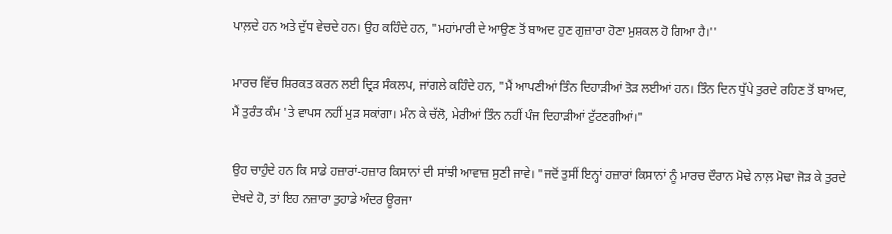ਪਾਲ਼ਦੇ ਹਨ ਅਤੇ ਦੁੱਧ ਵੇਚਦੇ ਹਨ। ਉਹ ਕਹਿੰਦੇ ਹਨ, "ਮਹਾਂਮਾਰੀ ਦੇ ਆਉਣ ਤੋਂ ਬਾਅਦ ਹੁਣ ਗੁਜ਼ਾਰਾ ਹੋਣਾ ਮੁਸ਼ਕਲ ਹੋ ਗਿਆ ਹੈ।''

ਮਾਰਚ ਵਿੱਚ ਸ਼ਿਰਕਤ ਕਰਨ ਲਈ ਦ੍ਰਿੜ ਸੰਕਲਪ, ਜਾਂਗਲੇ ਕਹਿੰਦੇ ਹਨ, "ਮੈਂ ਆਪਣੀਆਂ ਤਿੰਨ ਦਿਹਾੜੀਆਂ ਤੋੜ ਲਈਆਂ ਹਨ। ਤਿੰਨ ਦਿਨ ਧੁੱਪੇ ਤੁਰਦੇ ਰਹਿਣ ਤੋਂ ਬਾਅਦ, ਮੈਂ ਤੁਰੰਤ ਕੰਮ 'ਤੇ ਵਾਪਸ ਨਹੀਂ ਮੁੜ ਸਕਾਂਗਾ। ਮੰਨ ਕੇ ਚੱਲੋ, ਮੇਰੀਆਂ ਤਿੰਨ ਨਹੀਂ ਪੰਜ ਦਿਹਾੜੀਆਂ ਟੁੱਟਣਗੀਆਂ।"

ਉਹ ਚਾਹੁੰਦੇ ਹਨ ਕਿ ਸਾਡੇ ਹਜ਼ਾਰਾਂ-ਹਜ਼ਾਰ ਕਿਸਾਨਾਂ ਦੀ ਸਾਂਝੀ ਆਵਾਜ਼ ਸੁਣੀ ਜਾਵੇ। "ਜਦੋਂ ਤੁਸੀਂ ਇਨ੍ਹਾਂ ਹਜ਼ਾਰਾਂ ਕਿਸਾਨਾਂ ਨੂੰ ਮਾਰਚ ਦੌਰਾਨ ਮੋਢੇ ਨਾਲ਼ ਮੋਢਾ ਜੋੜ ਕੇ ਤੁਰਦੇ ਦੇਖਦੇ ਹੋ, ਤਾਂ ਇਹ ਨਜ਼ਾਰਾ ਤੁਹਾਡੇ ਅੰਦਰ ਊਰਜਾ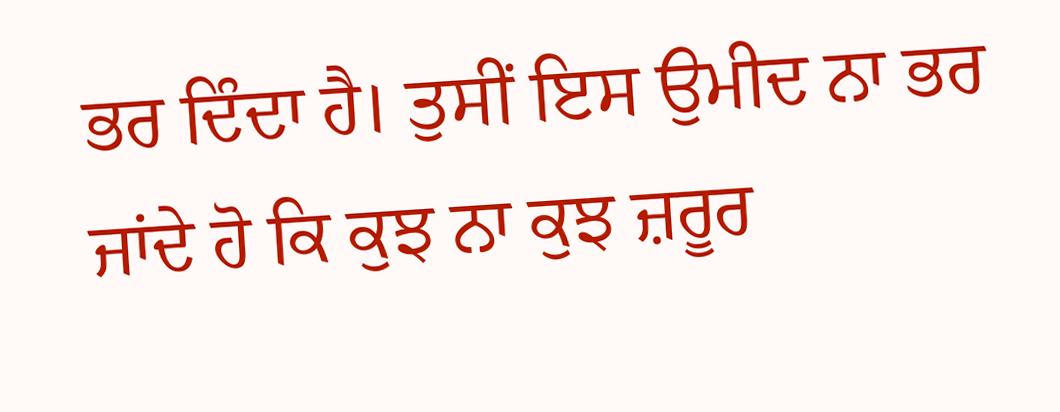ਭਰ ਦਿੰਦਾ ਹੈ। ਤੁਸੀਂ ਇਸ ਉਮੀਦ ਨਾ ਭਰ ਜਾਂਦੇ ਹੋ ਕਿ ਕੁਝ ਨਾ ਕੁਝ ਜ਼ਰੂਰ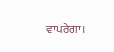ਵਾਪਰੇਗਾ।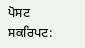ਪੋਸਟ ਸਕਰਿਪਟ: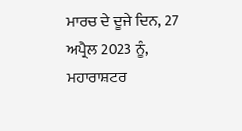ਮਾਰਚ ਦੇ ਦੂਜੇ ਦਿਨ, 27 ਅਪ੍ਰੈਲ 2023 ਨੂੰ, ਮਹਾਰਾਸ਼ਟਰ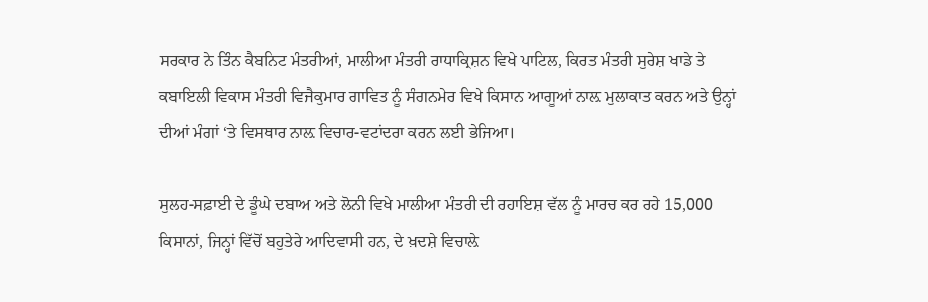ਸਰਕਾਰ ਨੇ ਤਿੰਨ ਕੈਬਨਿਟ ਮੰਤਰੀਆਂ, ਮਾਲੀਆ ਮੰਤਰੀ ਰਾਧਾਕ੍ਰਿਸ਼ਨ ਵਿਖੇ ਪਾਟਿਲ, ਕਿਰਤ ਮੰਤਰੀ ਸੁਰੇਸ਼ ਖਾਡੇ ਤੇ ਕਬਾਇਲੀ ਵਿਕਾਸ ਮੰਤਰੀ ਵਿਜੈਕੁਮਾਰ ਗਾਵਿਤ ਨੂੰ ਸੰਗਨਮੇਰ ਵਿਖੇ ਕਿਸਾਨ ਆਗੂਆਂ ਨਾਲ਼ ਮੁਲਾਕਾਤ ਕਰਨ ਅਤੇ ਉਨ੍ਹਾਂ ਦੀਆਂ ਮੰਗਾਂ ‘ਤੇ ਵਿਸਥਾਰ ਨਾਲ਼ ਵਿਚਾਰ-ਵਟਾਂਦਰਾ ਕਰਨ ਲਈ ਭੇਜਿਆ।

ਸੁਲਹ-ਸਫ਼ਾਈ ਦੇ ਡੂੰਘੇ ਦਬਾਅ ਅਤੇ ਲੋਨੀ ਵਿਖੇ ਮਾਲੀਆ ਮੰਤਰੀ ਦੀ ਰਹਾਇਸ਼ ਵੱਲ ਨੂੰ ਮਾਰਚ ਕਰ ਰਹੇ 15,000 ਕਿਸਾਨਾਂ, ਜਿਨ੍ਹਾਂ ਵਿੱਚੋਂ ਬਹੁਤੇਰੇ ਆਦਿਵਾਸੀ ਹਨ, ਦੇ ਖ਼ਦਸ਼ੇ ਵਿਚਾਲ਼ੇ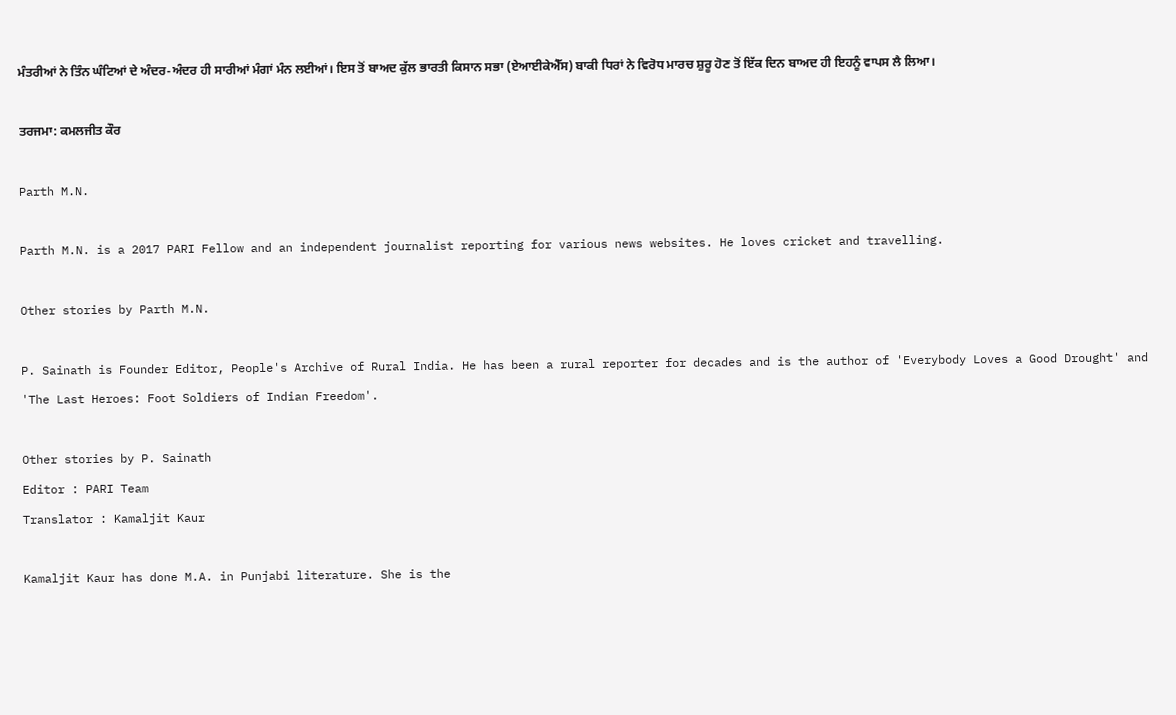ਮੰਤਰੀਆਂ ਨੇ ਤਿੰਨ ਘੰਟਿਆਂ ਦੇ ਅੰਦਰ-ਅੰਦਰ ਹੀ ਸਾਰੀਆਂ ਮੰਗਾਂ ਮੰਨ ਲਈਆਂ। ਇਸ ਤੋਂ ਬਾਅਦ ਕੁੱਲ ਭਾਰਤੀ ਕਿਸਾਨ ਸਭਾ (ਏਆਈਕੇਐੱਸ) ਬਾਕੀ ਧਿਰਾਂ ਨੇ ਵਿਰੋਧ ਮਾਰਚ ਸ਼ੁਰੂ ਹੋਣ ਤੋਂ ਇੱਕ ਦਿਨ ਬਾਅਦ ਹੀ ਇਹਨੂੰ ਵਾਪਸ ਲੈ ਲਿਆ।

ਤਰਜਮਾ: ਕਮਲਜੀਤ ਕੌਰ

Parth M.N.

Parth M.N. is a 2017 PARI Fellow and an independent journalist reporting for various news websites. He loves cricket and travelling.

Other stories by Parth M.N.

P. Sainath is Founder Editor, People's Archive of Rural India. He has been a rural reporter for decades and is the author of 'Everybody Loves a Good Drought' and 'The Last Heroes: Foot Soldiers of Indian Freedom'.

Other stories by P. Sainath
Editor : PARI Team
Translator : Kamaljit Kaur

Kamaljit Kaur has done M.A. in Punjabi literature. She is the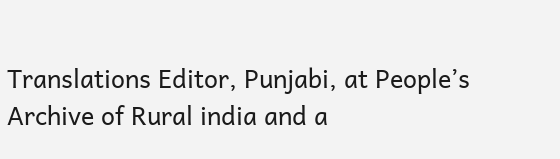Translations Editor, Punjabi, at People’s Archive of Rural india and a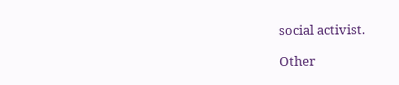social activist.

Other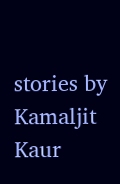stories by Kamaljit Kaur